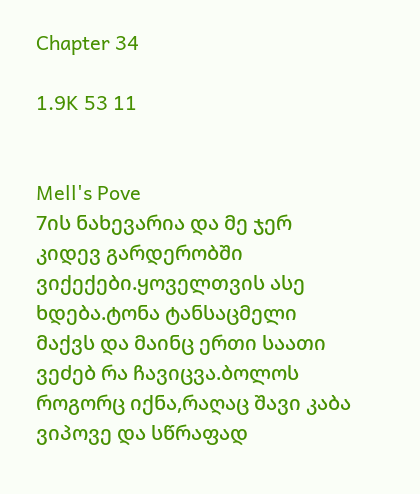Chapter 34

1.9K 53 11


Mell's Pove
7ის ნახევარია და მე ჯერ კიდევ გარდერობში ვიქექები.ყოველთვის ასე ხდება.ტონა ტანსაცმელი მაქვს და მაინც ერთი საათი ვეძებ რა ჩავიცვა.ბოლოს როგორც იქნა,რაღაც შავი კაბა ვიპოვე და სწრაფად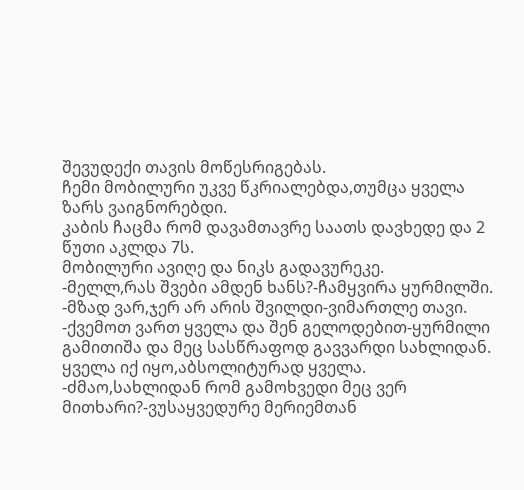შევუდექი თავის მოწესრიგებას.
ჩემი მობილური უკვე წკრიალებდა,თუმცა ყველა ზარს ვაიგნორებდი.
კაბის ჩაცმა რომ დავამთავრე საათს დავხედე და 2 წუთი აკლდა 7ს.
მობილური ავიღე და ნიკს გადავურეკე.
-მელლ,რას შვები ამდენ ხანს?-ჩამყვირა ყურმილში.
-მზად ვარ,ჯერ არ არის შვილდი-ვიმართლე თავი.
-ქვემოთ ვართ ყველა და შენ გელოდებით-ყურმილი გამითიშა და მეც სასწრაფოდ გავვარდი სახლიდან.
ყველა იქ იყო,აბსოლიტურად ყველა.
-ძმაო,სახლიდან რომ გამოხვედი მეც ვერ მითხარი?-ვუსაყვედურე მერიემთან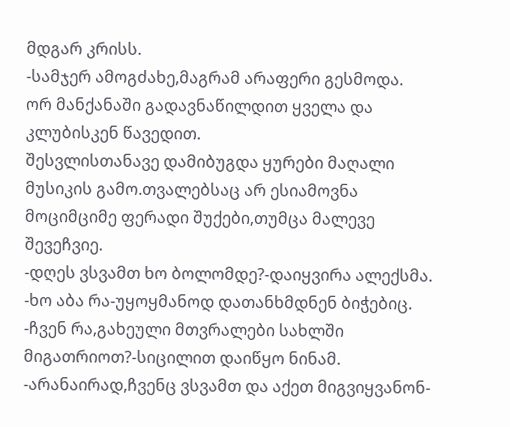მდგარ კრისს.
-სამჯერ ამოგძახე,მაგრამ არაფერი გესმოდა.
ორ მანქანაში გადავნაწილდით ყველა და კლუბისკენ წავედით.
შესვლისთანავე დამიბუგდა ყურები მაღალი მუსიკის გამო.თვალებსაც არ ესიამოვნა მოციმციმე ფერადი შუქები,თუმცა მალევე შევეჩვიე.
-დღეს ვსვამთ ხო ბოლომდე?-დაიყვირა ალექსმა.
-ხო აბა რა-უყოყმანოდ დათანხმდნენ ბიჭებიც.
-ჩვენ რა,გახეული მთვრალები სახლში მიგათრიოთ?-სიცილით დაიწყო ნინამ.
-არანაირად,ჩვენც ვსვამთ და აქეთ მიგვიყვანონ-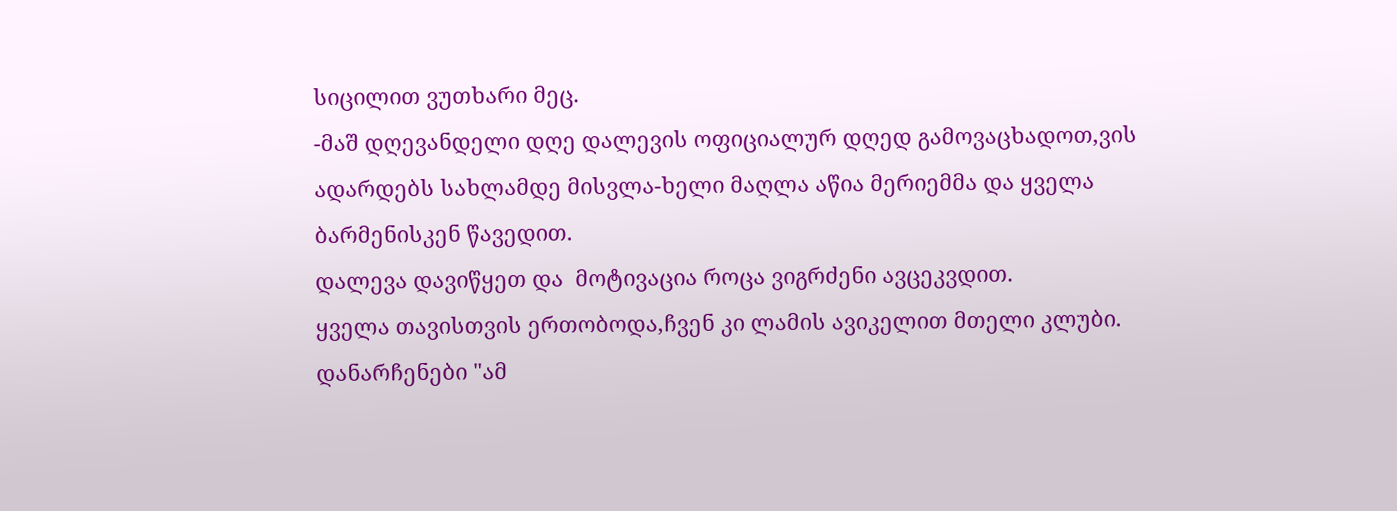სიცილით ვუთხარი მეც.
-მაშ დღევანდელი დღე დალევის ოფიციალურ დღედ გამოვაცხადოთ,ვის ადარდებს სახლამდე მისვლა-ხელი მაღლა აწია მერიემმა და ყველა ბარმენისკენ წავედით.
დალევა დავიწყეთ და  მოტივაცია როცა ვიგრძენი ავცეკვდით.
ყველა თავისთვის ერთობოდა,ჩვენ კი ლამის ავიკელით მთელი კლუბი.
დანარჩენები "ამ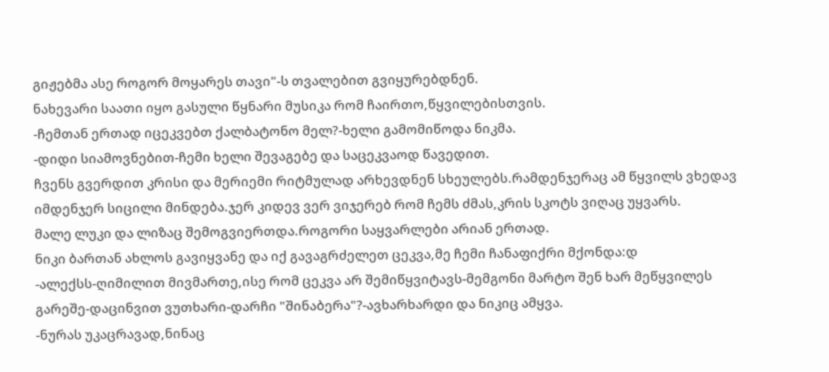გიჟებმა ასე როგორ მოყარეს თავი"-ს თვალებით გვიყურებდნენ.
ნახევარი საათი იყო გასული წყნარი მუსიკა რომ ჩაირთო,წყვილებისთვის.
-ჩემთან ერთად იცეკვებთ ქალბატონო მელ?-ხელი გამომიწოდა ნიკმა.
-დიდი სიამოვნებით-ჩემი ხელი შევაგებე და საცეკვაოდ წავედით.
ჩვენს გვერდით კრისი და მერიემი რიტმულად არხევდნენ სხეულებს.რამდენჯერაც ამ წყვილს ვხედავ იმდენჯერ სიცილი მინდება.ჯერ კიდევ ვერ ვიჯერებ რომ ჩემს ძმას,კრის სკოტს ვიღაც უყვარს.
მალე ლუკი და ლიზაც შემოგვიერთდა.როგორი საყვარლები არიან ერთად.
ნიკი ბართან ახლოს გავიყვანე და იქ გავაგრძელეთ ცეკვა,მე ჩემი ჩანაფიქრი მქონდა:დ
-ალექსს-ღიმილით მივმართე,ისე რომ ცეკვა არ შემიწყვიტავს-მემგონი მარტო შენ ხარ მეწყვილეს გარეშე-დაცინვით ვუთხარი-დარჩი "შინაბერა"?-ავხარხარდი და ნიკიც ამყვა.
-ნურას უკაცრავად,ნინაც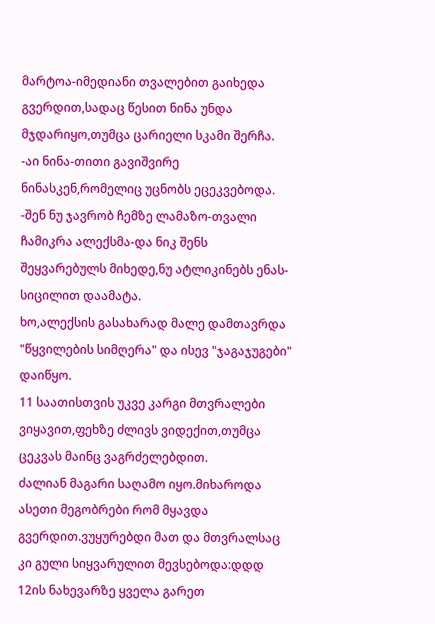მარტოა-იმედიანი თვალებით გაიხედა გვერდით,სადაც წესით ნინა უნდა მჯდარიყო,თუმცა ცარიელი სკამი შერჩა.
-აი ნინა-თითი გავიშვირე ნინასკენ,რომელიც უცნობს ეცეკვებოდა.
-შენ ნუ ჯავრობ ჩემზე ლამაზო-თვალი ჩამიკრა ალექსმა-და ნიკ შენს შეყვარებულს მიხედე,ნუ ატლიკინებს ენას-სიცილით დაამატა.
ხო,ალექსის გასახარად მალე დამთავრდა "წყვილების სიმღერა" და ისევ "ჯაგაჯუგები" დაიწყო.
11 საათისთვის უკვე კარგი მთვრალები ვიყავით,ფეხზე ძლივს ვიდექით,თუმცა ცეკვას მაინც ვაგრძელებდით.
ძალიან მაგარი საღამო იყო.მიხაროდა ასეთი მეგობრები რომ მყავდა გვერდით.ვუყურებდი მათ და მთვრალსაც კი გული სიყვარულით მევსებოდა:დდდ
12ის ნახევარზე ყველა გარეთ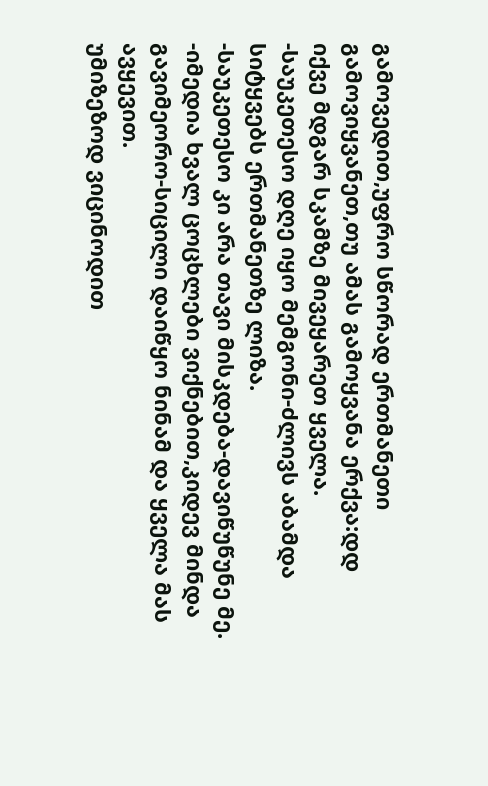გამოვედით,უფრო სწორად ერთმანეთი გამოვიყვანეთ,თუ ამას გამოყვანა ერქვა:დდ
იქვე მდგარ სკამზე მივეყარეთ ყველა.
-საუკეთესო დღე იყო მემგონი-ძლივს აბამდა სიტყვებს ერთმანეთზე ლიზა.
-საუკეთესო კი არა თავი მისკდება-დავიწუწუნე მე.
-იმედია ხვალ ცოცხლები ვიქნებით,კიდევ მინდა გავიმეორო-სიცილი დაიწყო ნინამ და ყველა მას ავყევით.
უმიზეზოდ ვიცინოდით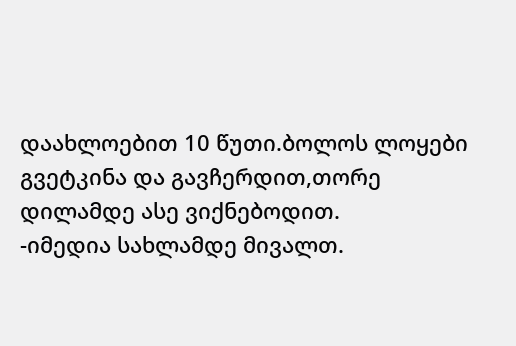დაახლოებით 10 წუთი.ბოლოს ლოყები გვეტკინა და გავჩერდით,თორე დილამდე ასე ვიქნებოდით.
-იმედია სახლამდე მივალთ.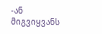-ან მიგვიყვანს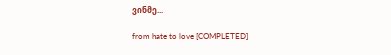ვინმე...

from hate to love [COMPLETED]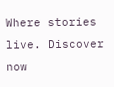Where stories live. Discover now